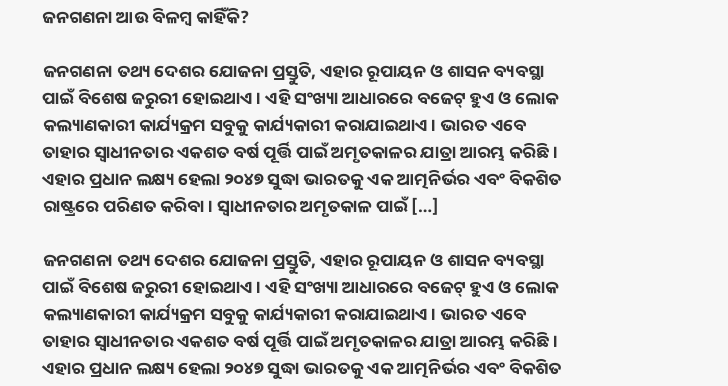ଜନଗଣନା ଆଉ ବିଳମ୍ବ କାହିଁକି?

ଜନଗଣନା ତଥ୍ୟ ଦେଶର ଯୋଜନା ପ୍ରସ୍ତୁତି, ଏହାର ରୂପାୟନ ଓ ଶାସନ ବ୍ୟବସ୍ଥା ପାଇଁ ବିଶେଷ ଜରୁରୀ ହୋଇଥାଏ। ଏହି ସଂଖ୍ୟା ଆଧାରରେ ବଜେଟ୍‌‌ ହୁଏ ଓ ଲୋକ କଲ୍ୟାଣକାରୀ କାର୍ଯ୍ୟକ୍ରମ ସବୁକୁ କାର୍ଯ୍ୟକାରୀ କରାଯାଇଥାଏ। ଭାରତ ଏବେ ତାହାର ସ୍ୱାଧୀନତାର ଏକଶତ ବର୍ଷ ପୂର୍ତ୍ତି ପାଇଁ ଅମୃତକାଳର ଯାତ୍ରା ଆରମ୍ଭ କରିଛି। ଏହାର ପ୍ରଧାନ ଲକ୍ଷ୍ୟ ହେଲା ୨୦୪୭ ସୁଦ୍ଧା ଭାରତକୁ ଏକ ଆତ୍ମନିର୍ଭର ଏବଂ ବିକଶିତ ରାଷ୍ଟ୍ରରେ ପରିଣତ କରିବା। ସ୍ୱାଧୀନତାର ଅମୃତକାଳ ପାଇଁ […]

ଜନଗଣନା ତଥ୍ୟ ଦେଶର ଯୋଜନା ପ୍ରସ୍ତୁତି, ଏହାର ରୂପାୟନ ଓ ଶାସନ ବ୍ୟବସ୍ଥା ପାଇଁ ବିଶେଷ ଜରୁରୀ ହୋଇଥାଏ। ଏହି ସଂଖ୍ୟା ଆଧାରରେ ବଜେଟ୍‌‌ ହୁଏ ଓ ଲୋକ କଲ୍ୟାଣକାରୀ କାର୍ଯ୍ୟକ୍ରମ ସବୁକୁ କାର୍ଯ୍ୟକାରୀ କରାଯାଇଥାଏ। ଭାରତ ଏବେ ତାହାର ସ୍ୱାଧୀନତାର ଏକଶତ ବର୍ଷ ପୂର୍ତ୍ତି ପାଇଁ ଅମୃତକାଳର ଯାତ୍ରା ଆରମ୍ଭ କରିଛି। ଏହାର ପ୍ରଧାନ ଲକ୍ଷ୍ୟ ହେଲା ୨୦୪୭ ସୁଦ୍ଧା ଭାରତକୁ ଏକ ଆତ୍ମନିର୍ଭର ଏବଂ ବିକଶିତ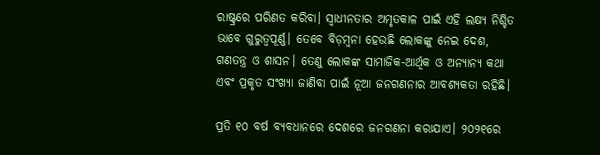ରାଷ୍ଟ୍ରରେ ପରିଣତ କରିବା। ସ୍ୱାଧୀନତାର ଅମୃତକାଳ ପାଇଁ ଏହି ଲକ୍ଷ୍ୟ ନିଶ୍ଚିତ ଭାବେ ଗୁରୁତ୍ୱପୂର୍ଣ୍ଣ। ତେବେ ବିଡ଼ମ୍ବନା ହେଉଛି ଲୋକଙ୍କୁ ନେଇ ଦେଶ, ଗଣତନ୍ତ୍ର ଓ ଶାସନ। ତେଣୁ ଲୋକଙ୍କ ସାମାଜିକ-ଆର୍ଥିକ ଓ ଅନ୍ୟାନ୍ୟ କଥା ଏବଂ ପ୍ରକୃତ ସଂଖ୍ୟା ଜାଣିବା ପାଇଁ ନୂଆ ଜନଗଣନାର ଆବଶ୍ୟକତା ରହିଛି।

ପ୍ରତି ୧୦ ବର୍ଷ ବ୍ୟବଧାନରେ ଦେଶରେ ଜନଗଣନା କରାଯାଏ। ୨୦୨୧ରେ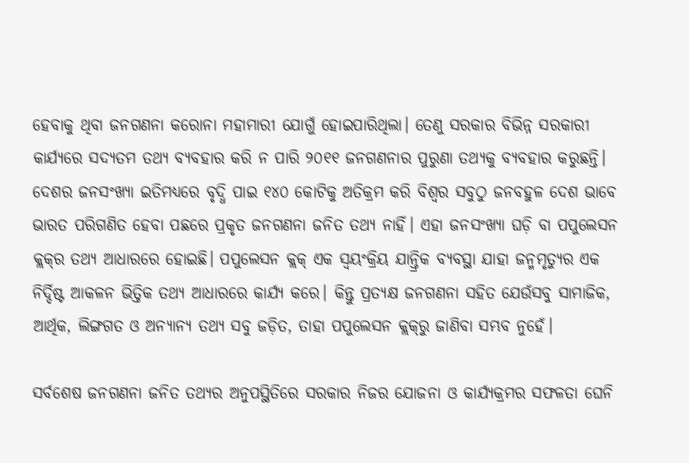ହେବାକୁ ଥିବା ଜନଗଣନା କରୋନା ମହାମାରୀ ଯୋଗୁଁ ହୋଇପାରିଥିଲା। ତେଣୁ ସରକାର ବିଭିନ୍ନ ସରକାରୀ କାର୍ଯ୍ୟରେ ସଦ୍ୟତମ ତଥ୍ୟ ବ୍ୟବହାର କରି ନ ପାରି ୨୦୧୧ ଜନଗଣନାର ପୁରୁଣା ତଥ୍ୟକୁ ବ୍ୟବହାର କରୁଛନ୍ତି। ଦେଶର ଜନସଂଖ୍ୟା ଇତିମଧ୍ୟରେ ବୃଦ୍ଧି ପାଇ ୧୪୦ କୋଟିକୁ ଅତିକ୍ରମ କରି ବିଶ୍ୱର ସବୁଠୁ ଜନବହୁଳ ଦେଶ ଭାବେ ଭାରତ ପରିଗଣିତ ହେବା ପଛରେ ପ୍ରକୃତ ଜନଗଣନା ଜନିତ ତଥ୍ୟ ନାହିଁ। ଏହା ଜନସଂଖ୍ୟା ଘଡ଼ି ବା ପପୁଲେସନ କ୍ଲକ୍‌‌ର ତଥ୍ୟ ଆଧାରରେ ହୋଇଛି। ପପୁଲେସନ କ୍ଲକ୍‌‌ ଏକ ସ୍ୱୟଂକ୍ରିୟ ଯାନ୍ତ୍ରିକ ବ୍ୟବସ୍ଥା ଯାହା ଜନ୍ମମୃତ୍ୟୁର ଏକ ନିର୍ଦ୍ଦିଷ୍ଟ ଆକଳନ ଭିତ୍ତିକ ତଥ୍ୟ ଆଧାରରେ କାର୍ଯ୍ୟ କରେ। କିନ୍ତୁ ପ୍ରତ୍ୟକ୍ଷ ଜନଗଣନା ସହିତ ଯେଉଁସବୁ ସାମାଜିକ, ଆର୍ଥିକ, ଲିଙ୍ଗଗତ ଓ ଅନ୍ୟାନ୍ୟ ତଥ୍ୟ ସବୁ ଜଡ଼ିତ, ତାହା ପପୁଲେସନ କ୍ଲକ୍‌‌ରୁ ଜାଣିବା ସମ୍ଭବ ନୁହେଁ।

ସର୍ବଶେଷ ଜନଗଣନା ଜନିତ ତଥ୍ୟର ଅନୁପସ୍ଥିତିରେ ସରକାର ନିଜର ଯୋଜନା ଓ କାର୍ଯ୍ୟକ୍ରମର ସଫଳତା ଘେନି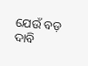ଯେଉଁ ବଡ଼ ଦାବି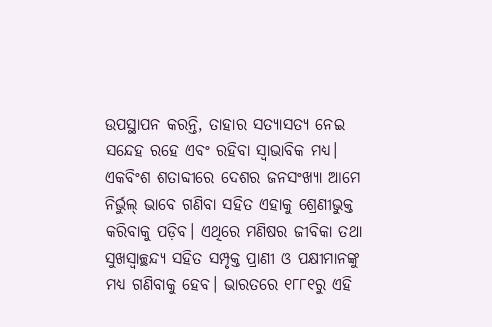ଉପସ୍ଥାପନ କରନ୍ତି, ତାହାର ସତ୍ୟାସତ୍ୟ ନେଇ ସନ୍ଦେହ ରହେ ଏବଂ ରହିବା ସ୍ୱାଭାବିକ ମଧ୍ୟ। ଏକବିଂଶ ଶତାବ୍ଦୀରେ ଦେଶର ଜନସଂଖ୍ୟା ଆମେ ନିର୍ଭୁଲ୍‌‌ ଭାବେ ଗଣିବା ସହିତ ଏହାକୁ ଶ୍ରେଣୀଭୁକ୍ତ କରିବାକୁ ପଡ଼ିବ। ଏଥିରେ ମଣିଷର ଜୀବିକା ତଥା ସୁଖସ୍ୱାଚ୍ଛନ୍ଦ୍ୟ ସହିତ ସମ୍ପୃକ୍ତ ପ୍ରାଣୀ ଓ ପକ୍ଷୀମାନଙ୍କୁ ମଧ୍ୟ ଗଣିବାକୁ ହେବ। ଭାରତରେ ୧୮୮୧ରୁ ଏହି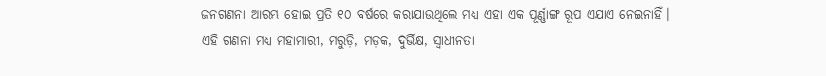ଜନଗଣନା ଆରମ୍ଭ ହୋଇ ପ୍ରତି ୧୦ ବର୍ଷରେ କରାଯାଉଥିଲେ ମଧ୍ୟ ଏହା ଏକ ପୂର୍ଣ୍ଣାଙ୍ଗ ରୂପ ଏଯାଏ ନେଇନାହିଁ। ଏହି ଗଣନା ମଧ୍ୟ ମହାମାରୀ, ମରୁଡ଼ି, ମଡ଼କ, ଦୁର୍ଭିକ୍ଷ, ସ୍ୱାଧୀନତା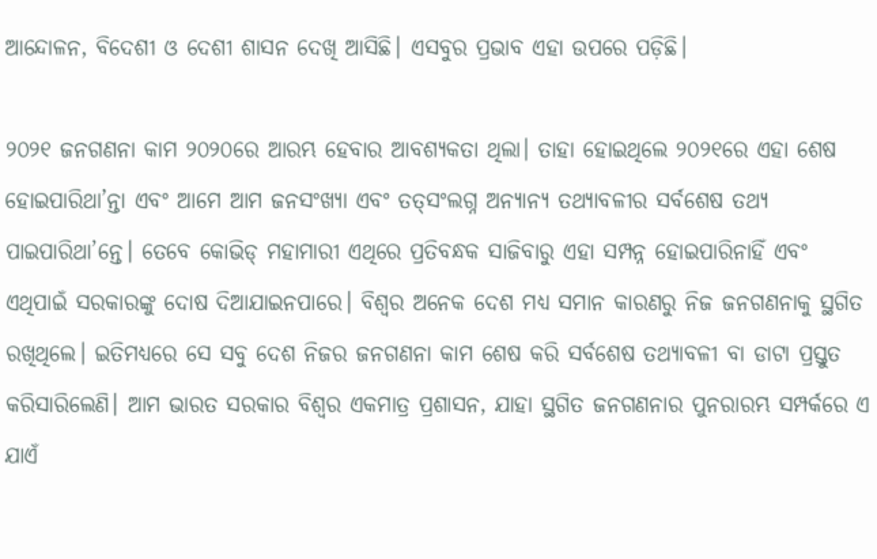ଆନ୍ଦୋଳନ, ବିଦେଶୀ ଓ ଦେଶୀ ଶାସନ ଦେଖି ଆସିଛି। ଏସବୁର ପ୍ରଭାବ ଏହା ଉପରେ ପଡ଼ିଛି।

୨୦୨୧ ଜନଗଣନା କାମ ୨୦୨୦ରେ ଆରମ୍ଭ ହେବାର ଆବଶ୍ୟକତା ଥିଲା। ତାହା ହୋଇଥିଲେ ୨୦୨୧ରେ ଏହା ଶେଷ ହୋଇପାରିଥା’ନ୍ତା ଏବଂ ଆମେ ଆମ ଜନସଂଖ୍ୟା ଏବଂ ତତ୍‌‌ସଂଲଗ୍ନ ଅନ୍ୟାନ୍ୟ ତଥ୍ୟାବଳୀର ସର୍ବଶେଷ ତଥ୍ୟ ପାଇପାରିଥା’ନ୍ତେ। ତେବେ କୋଭିଡ୍‌‌ ମହାମାରୀ ଏଥିରେ ପ୍ରତିବନ୍ଧକ ସାଜିବାରୁ ଏହା ସମ୍ପନ୍ନ ହୋଇପାରିନାହିଁ ଏବଂ ଏଥିପାଇଁ ସରକାରଙ୍କୁ ଦୋଷ ଦିଆଯାଇନପାରେ। ବିଶ୍ୱର ଅନେକ ଦେଶ ମଧ୍ୟ ସମାନ କାରଣରୁ ନିଜ ଜନଗଣନାକୁ ସ୍ଥଗିତ ରଖିଥିଲେ। ଇତିମଧ୍ୟରେ ସେ ସବୁ ଦେଶ ନିଜର ଜନଗଣନା କାମ ଶେଷ କରି ସର୍ବଶେଷ ତଥ୍ୟାବଳୀ ବା ଡାଟା ପ୍ରସ୍ତୁତ କରିସାରିଲେଣି। ଆମ ଭାରତ ସରକାର ବିଶ୍ୱର ଏକମାତ୍ର ପ୍ରଶାସନ, ଯାହା ସ୍ଥଗିତ ଜନଗଣନାର ପୁନରାରମ୍ଭ ସମ୍ପର୍କରେ ଏ ଯାଏଁ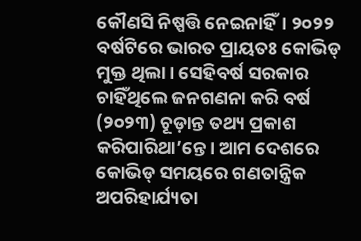କୌଣସି ନିଷ୍ପତ୍ତି ନେଇନାହିଁ। ୨୦୨୨ ବର୍ଷଟିରେ ଭାରତ ପ୍ରାୟତଃ କୋଭିଡ୍‌‌ ମୁକ୍ତ ଥିଲା। ସେହିବର୍ଷ ସରକାର ଚାହିଁଥିଲେ ଜନଗଣନା କରି ବର୍ଷ (୨୦୨୩) ଚୂଡ଼ାନ୍ତ ତଥ୍ୟ ପ୍ରକାଶ କରିପାରିଥା’ନ୍ତେ। ଆମ ଦେଶରେ କୋଭିଡ୍‌‌ ସମୟରେ ଗଣତାନ୍ତ୍ରିକ ଅପରିହାର୍ଯ୍ୟତା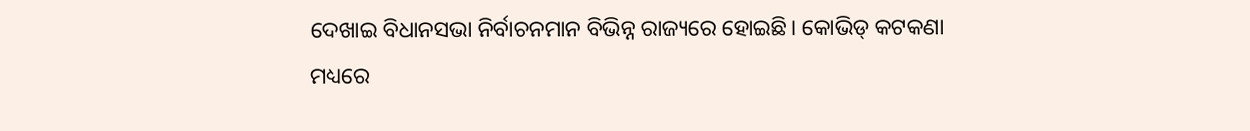ଦେଖାଇ ବିଧାନସଭା ନିର୍ବାଚନମାନ ବିଭିନ୍ନ ରାଜ୍ୟରେ ହୋଇଛି। କୋଭିଡ୍‌‌ କଟକଣା ମଧ୍ୟରେ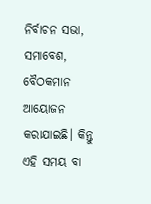ନିର୍ବାଚନ ସଭା, ସମାବେଶ, ବୈଠକମାନ ଆୟୋଜନ କରାଯାଇଛି। କିନ୍ତୁ ଏହି ସମୟ ବା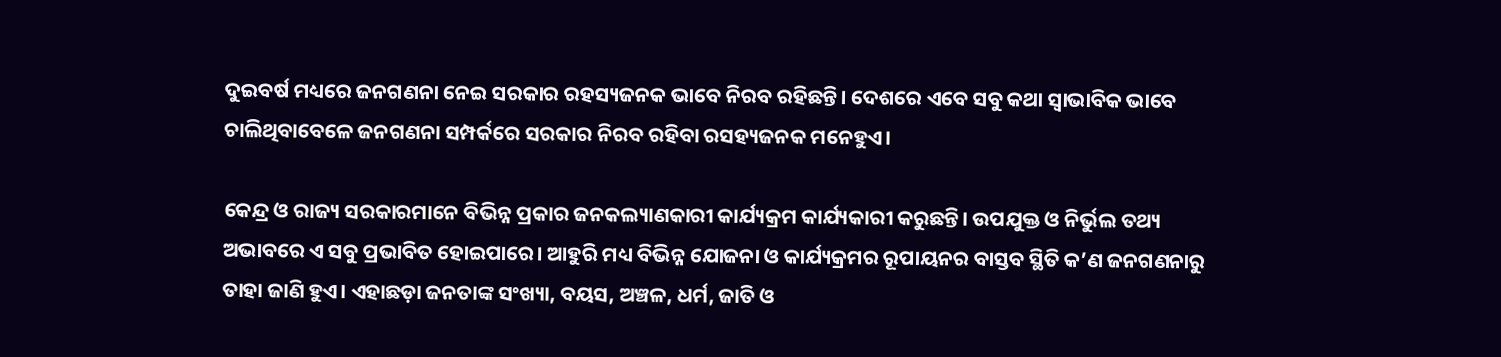ଦୁଇବର୍ଷ ମଧ୍ୟରେ ଜନଗଣନା ନେଇ ସରକାର ରହସ୍ୟଜନକ ଭାବେ ନିରବ ରହିଛନ୍ତି। ଦେଶରେ ଏବେ ସବୁ କଥା ସ୍ୱାଭାବିକ ଭାବେ ଚାଲିଥିବାବେଳେ ଜନଗଣନା ସମ୍ପର୍କରେ ସରକାର ନିରବ ରହିବା ରସହ୍ୟଜନକ ମନେହୁଏ।

କେନ୍ଦ୍ର ଓ ରାଜ୍ୟ ସରକାରମାନେ ବିଭିନ୍ନ ପ୍ରକାର ଜନକଲ୍ୟାଣକାରୀ କାର୍ଯ୍ୟକ୍ରମ କାର୍ଯ୍ୟକାରୀ କରୁଛନ୍ତି। ଉପଯୁକ୍ତ ଓ ନିର୍ଭୁଲ ତଥ୍ୟ ଅଭାବରେ ଏ ସବୁ ପ୍ରଭାବିତ ହୋଇପାରେ। ଆହୁରି ମଧ୍ୟ ବିଭିନ୍ନ ଯୋଜନା ଓ କାର୍ଯ୍ୟକ୍ରମର ରୂପାୟନର ବାସ୍ତବ ସ୍ଥିତି କ’ଣ ଜନଗଣନାରୁ ତାହା ଜାଣି ହୁଏ। ଏହାଛଡ଼ା ଜନତାଙ୍କ ସଂଖ୍ୟା, ବୟସ, ଅଞ୍ଚଳ, ଧର୍ମ, ଜାତି ଓ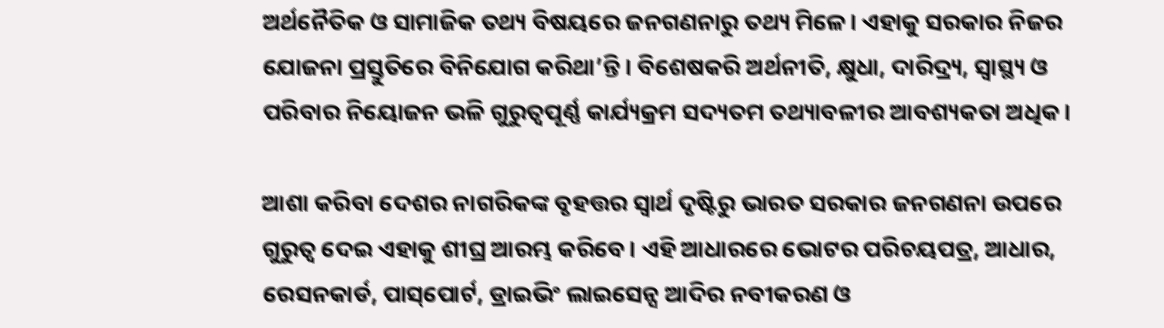ଅର୍ଥନୈତିକ ଓ ସାମାଜିକ ତଥ୍ୟ ବିଷୟରେ ଜନଗଣନାରୁ ତଥ୍ୟ ମିଳେ। ଏହାକୁ ସରକାର ନିଜର ଯୋଜନା ପ୍ରସ୍ତୁତିରେ ବିନିଯୋଗ କରିଥା’ନ୍ତି। ବିଶେଷକରି ଅର୍ଥନୀତି, କ୍ଷୁଧା, ଦାରିଦ୍ର୍ୟ, ସ୍ୱାସ୍ଥ୍ୟ ଓ ପରିବାର ନିୟୋଜନ ଭଳି ଗୁରୁତ୍ୱପୂର୍ଣ୍ଣ କାର୍ଯ୍ୟକ୍ରମ ସଦ୍ୟତମ ତଥ୍ୟାବଳୀର ଆବଶ୍ୟକତା ଅଧିକ।

ଆଶା କରିବା ଦେଶର ନାଗରିକଙ୍କ ବୃହତ୍ତର ସ୍ୱାର୍ଥ ଦୃଷ୍ଟିରୁ ଭାରତ ସରକାର ଜନଗଣନା ଉପରେ ଗୁରୁତ୍ୱ ଦେଇ ଏହାକୁ ଶୀଘ୍ର ଆରମ୍ଭ କରିବେ। ଏହି ଆଧାରରେ ଭୋଟର ପରିଚୟପତ୍ର, ଆଧାର, ରେସନକାର୍ଡ, ପାସ୍‌‌ପୋର୍ଟ, ଡ୍ରାଇଭିଂ ଲାଇସେନ୍ସ ଆଦିର ନବୀକରଣ ଓ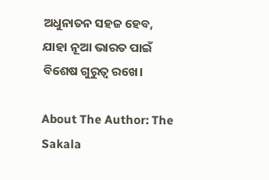ଅଧୁନାତନ ସହଜ ହେବ, ଯାହା ନୂଆ ଭାରତ ପାଇଁ ବିଶେଷ ଗୁରୁତ୍ୱ ରଖେ।

About The Author: The Sakala